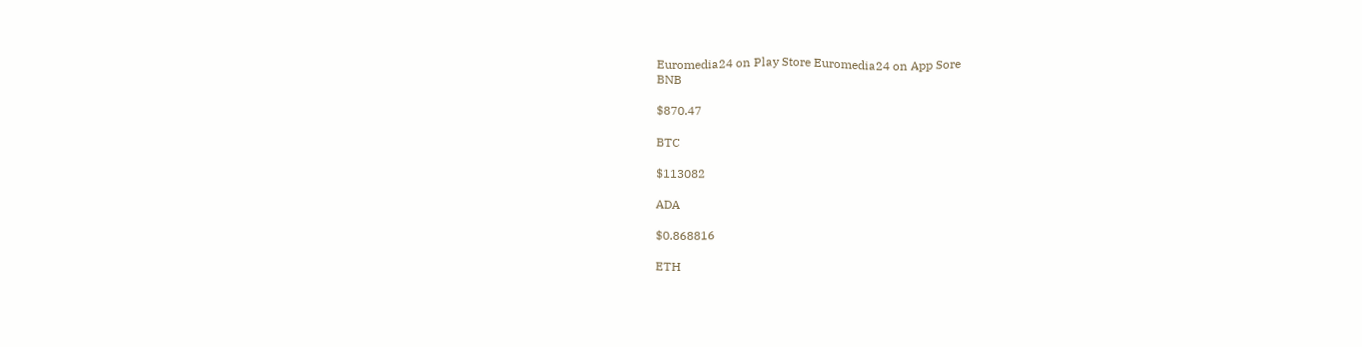Euromedia24 on Play Store Euromedia24 on App Sore
BNB

$870.47

BTC

$113082

ADA

$0.868816

ETH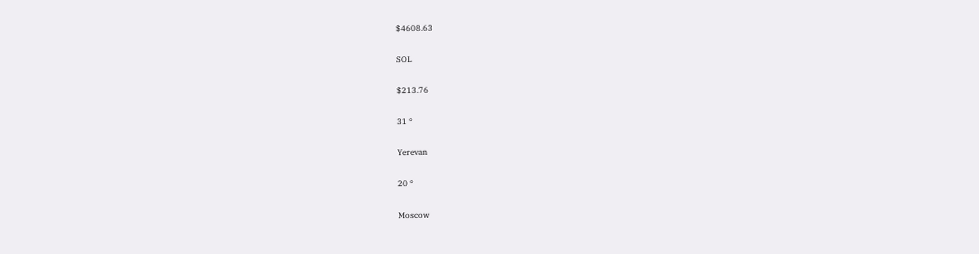$4608.63

SOL

$213.76

31 °

Yerevan

20 °

Moscow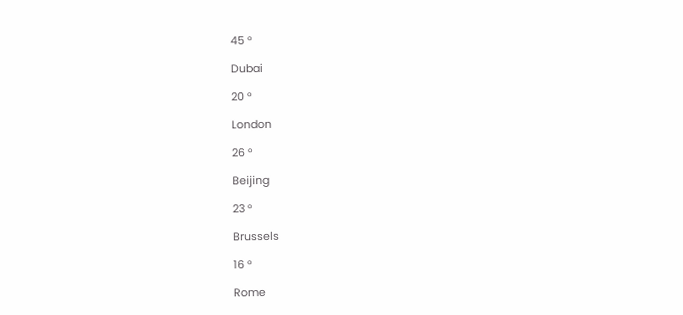45 °

Dubai

20 °

London

26 °

Beijing

23 °

Brussels

16 °

Rome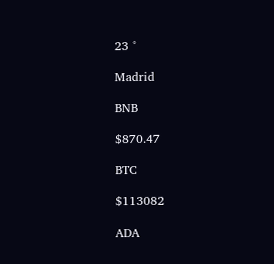23 °

Madrid

BNB

$870.47

BTC

$113082

ADA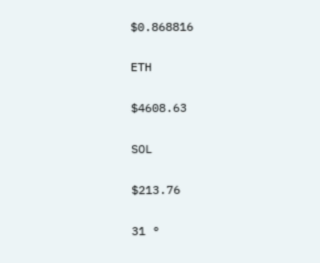$0.868816

ETH

$4608.63

SOL

$213.76

31 °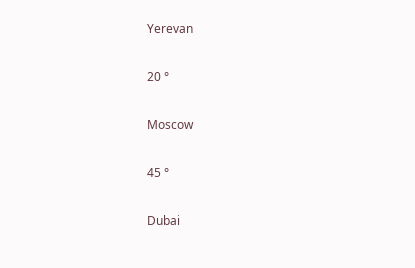Yerevan

20 °

Moscow

45 °

Dubai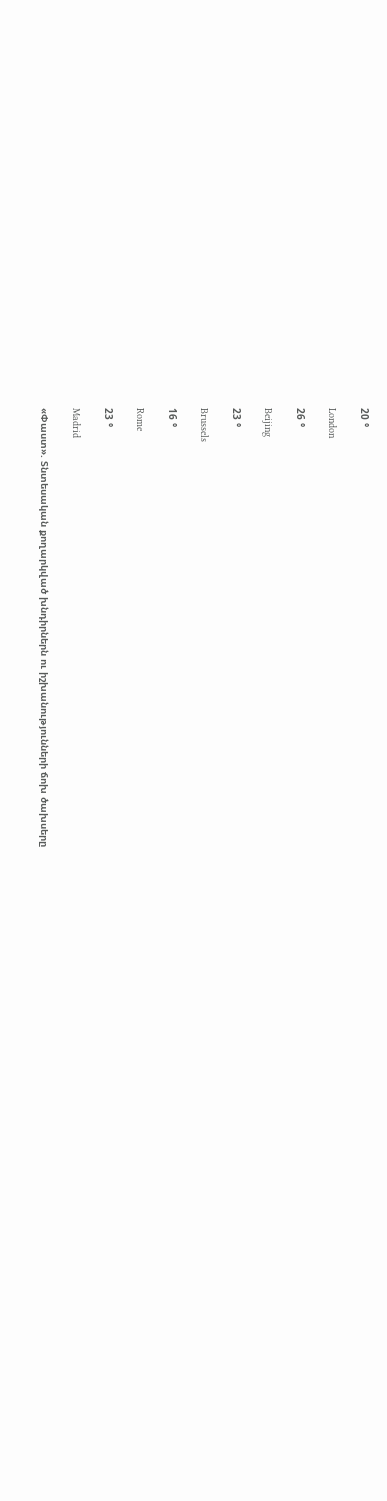20 °

London

26 °

Beijing

23 °

Brussels

16 °

Rome

23 °

Madrid

«Փաստ». Տնտեսական քողարկված խնդիրներն ու իշխանությունների ճոխ ծախսերը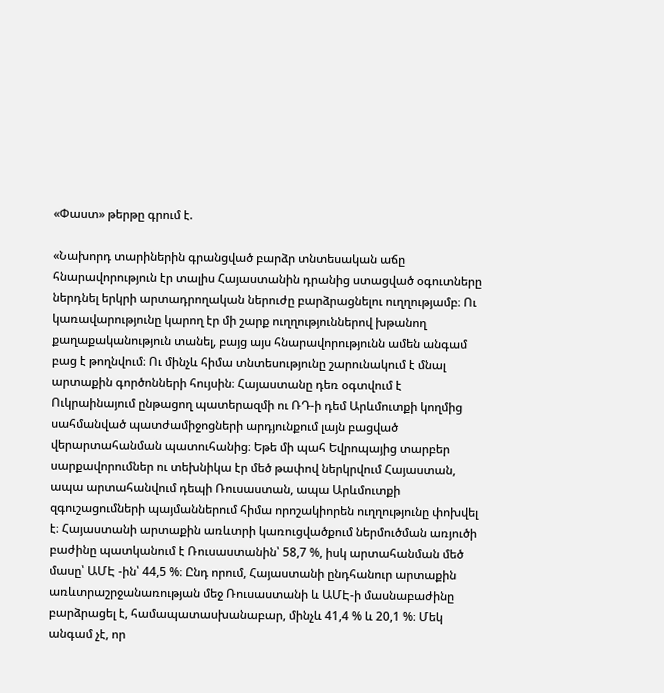«Փաստ» թերթը գրում է.

«Նախորդ տարիներին գրանցված բարձր տնտեսական աճը հնարավորություն էր տալիս Հայաստանին դրանից ստացված օգուտները ներդնել երկրի արտադրողական ներուժը բարձրացնելու ուղղությամբ։ Ու կառավարությունը կարող էր մի շարք ուղղություններով խթանող քաղաքականություն տանել, բայց այս հնարավորությունն ամեն անգամ բաց է թողնվում։ Ու մինչև հիմա տնտեսությունը շարունակում է մնալ արտաքին գործոնների հույսին։ Հայաստանը դեռ օգտվում է Ուկրաինայում ընթացող պատերազմի ու ՌԴ-ի դեմ Արևմուտքի կողմից սահմանված պատժամիջոցների արդյունքում լայն բացված վերարտահանման պատուհանից։ Եթե մի պահ Եվրոպայից տարբեր սարքավորումներ ու տեխնիկա էր մեծ թափով ներկրվում Հայաստան, ապա արտահանվում դեպի Ռուսաստան, ապա Արևմուտքի զգուշացումների պայմաններում հիմա որոշակիորեն ուղղությունը փոխվել է։ Հայաստանի արտաքին առևտրի կառուցվածքում ներմուծման առյուծի բաժինը պատկանում է Ռուսաստանին՝ 58,7 %, իսկ արտահանման մեծ մասը՝ ԱՄԷ -ին՝ 44,5 %։ Ընդ որում, Հայաստանի ընդհանուր արտաքին առևտրաշրջանառության մեջ Ռուսաստանի և ԱՄԷ-ի մասնաբաժինը բարձրացել է, համապատասխանաբար, մինչև 41,4 % և 20,1 %։ Մեկ անգամ չէ, որ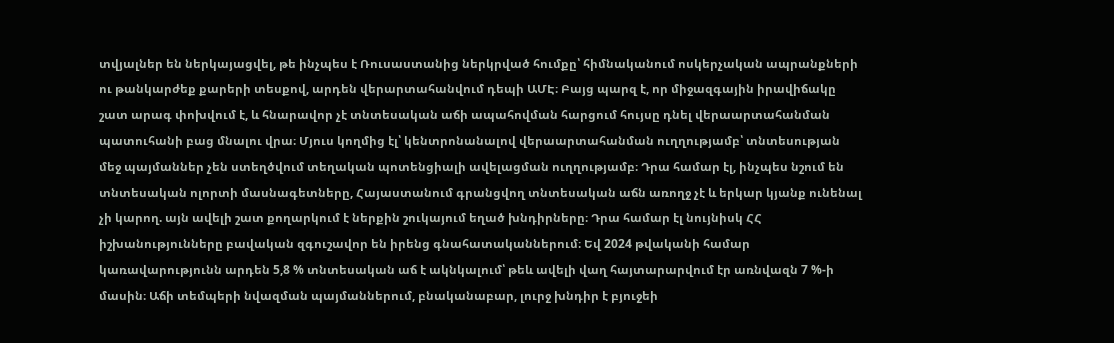տվյալներ են ներկայացվել, թե ինչպես է Ռուսաստանից ներկրված հումքը՝ հիմնականում ոսկերչական ապրանքների ու թանկարժեք քարերի տեսքով, արդեն վերարտահանվում դեպի ԱՄԷ։ Բայց պարզ է, որ միջազգային իրավիճակը շատ արագ փոխվում է, և հնարավոր չէ տնտեսական աճի ապահովման հարցում հույսը դնել վերաարտահանման պատուհանի բաց մնալու վրա։ Մյուս կողմից էլ՝ կենտրոնանալով վերաարտահանման ուղղությամբ՝ տնտեսության մեջ պայմաններ չեն ստեղծվում տեղական պոտենցիալի ավելացման ուղղությամբ։ Դրա համար էլ, ինչպես նշում են տնտեսական ոլորտի մասնագետները, Հայաստանում գրանցվող տնտեսական աճն առողջ չէ և երկար կյանք ունենալ չի կարող. այն ավելի շատ քողարկում է ներքին շուկայում եղած խնդիրները։ Դրա համար էլ նույնիսկ ՀՀ իշխանությունները բավական զգուշավոր են իրենց գնահատականներում։ Եվ 2024 թվականի համար կառավարությունն արդեն 5,8 % տնտեսական աճ է ակնկալում՝ թեև ավելի վաղ հայտարարվում էր առնվազն 7 %-ի մասին։ Աճի տեմպերի նվազման պայմաններում, բնականաբար, լուրջ խնդիր է բյուջեի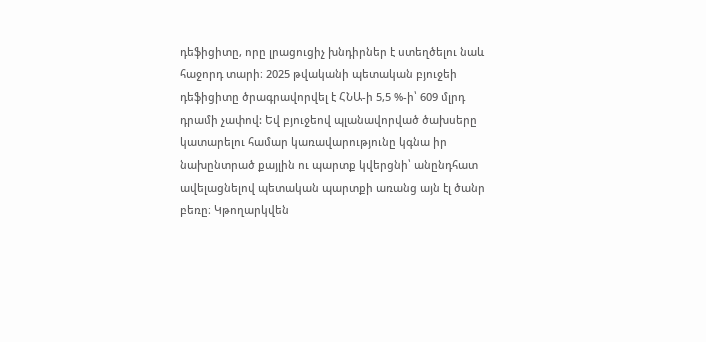դեֆիցիտը, որը լրացուցիչ խնդիրներ է ստեղծելու նաև հաջորդ տարի։ 2025 թվականի պետական բյուջեի դեֆիցիտը ծրագրավորվել է ՀՆԱ-ի 5,5 %-ի՝ 609 մլրդ դրամի չափով: Եվ բյուջեով պլանավորված ծախսերը կատարելու համար կառավարությունը կգնա իր նախընտրած քայլին ու պարտք կվերցնի՝ անընդհատ ավելացնելով պետական պարտքի առանց այն էլ ծանր բեռը։ Կթողարկվեն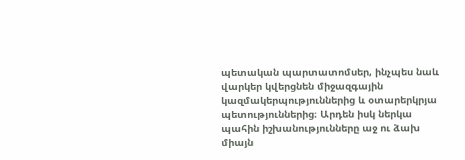պետական պարտատոմսեր, ինչպես նաև վարկեր կվերցնեն միջազգային կազմակերպություններից և օտարերկրյա պետություններից։ Արդեն իսկ ներկա պահին իշխանությունները աջ ու ձախ միայն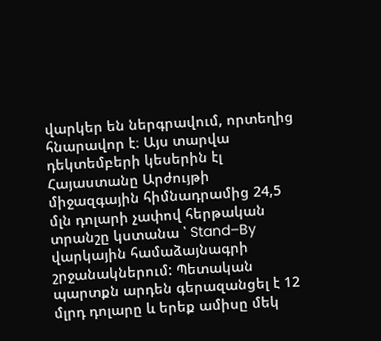վարկեր են ներգրավում, որտեղից հնարավոր է։ Այս տարվա դեկտեմբերի կեսերին էլ Հայաստանը Արժույթի միջազգային հիմնադրամից 24,5 մլն դոլարի չափով հերթական տրանշը կստանա ՝ Stand–By վարկային համաձայնագրի շրջանակներում: Պետական պարտքն արդեն գերազանցել է 12 մլրդ դոլարը և երեք ամիսը մեկ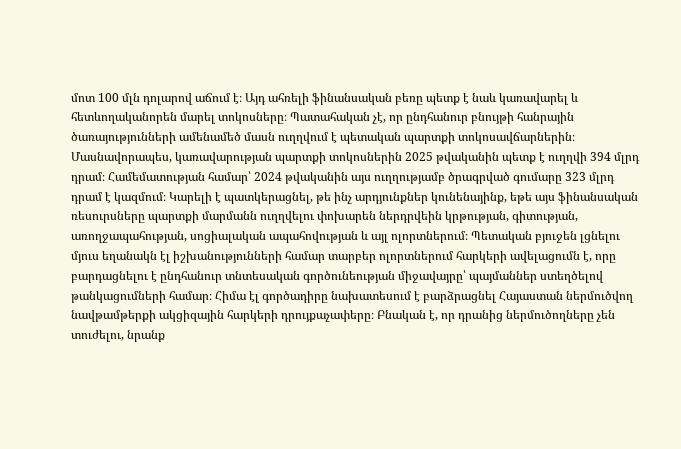մոտ 100 մլն դոլարով աճում է։ Այդ ահռելի ֆինանսական բեռը պետք է նաև կառավարել և հետևողականորեն մարել տոկոսները։ Պատահական չէ, որ ընդհանուր բնույթի հանրային ծառայությունների ամենամեծ մասն ուղղվում է պետական պարտքի տոկոսավճարներին։ Մասնավորապես, կառավարության պարտքի տոկոսներին 2025 թվականին պետք է ուղղվի 394 մլրդ դրամ։ Համեմատության համար՝ 2024 թվականին այս ուղղությամբ ծրագրված գումարը 323 մլրդ դրամ է կազմում։ Կարելի է պատկերացնել, թե ինչ արդյունքներ կունենայինք, եթե այս ֆինանսական ռեսուրսները պարտքի մարմանն ուղղվելու փոխարեն ներդրվեին կրթության, գիտության, առողջապահության, սոցիալական ապահովության և այլ ոլորտներում։ Պետական բյուջեն լցնելու մյուս եղանակն էլ իշխանությունների համար տարբեր ոլորտներում հարկերի ավելացումն է, որը բարդացնելու է ընդհանուր տնտեսական գործունեության միջավայրը՝ պայմաններ ստեղծելով թանկացումների համար։ Հիմա էլ գործադիրը նախատեսում է բարձրացնել Հայաստան ներմուծվող նավթամթերքի ակցիզային հարկերի դրույքաչափերը։ Բնական է, որ դրանից ներմուծողները չեն տուժելու, նրանք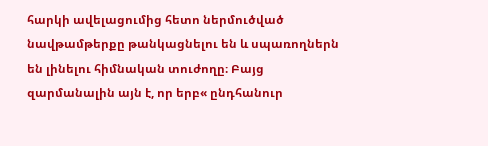հարկի ավելացումից հետո ներմուծված նավթամթերքը թանկացնելու են և սպառողներն են լինելու հիմնական տուժողը։ Բայց զարմանալին այն է, որ երբ« ընդհանուր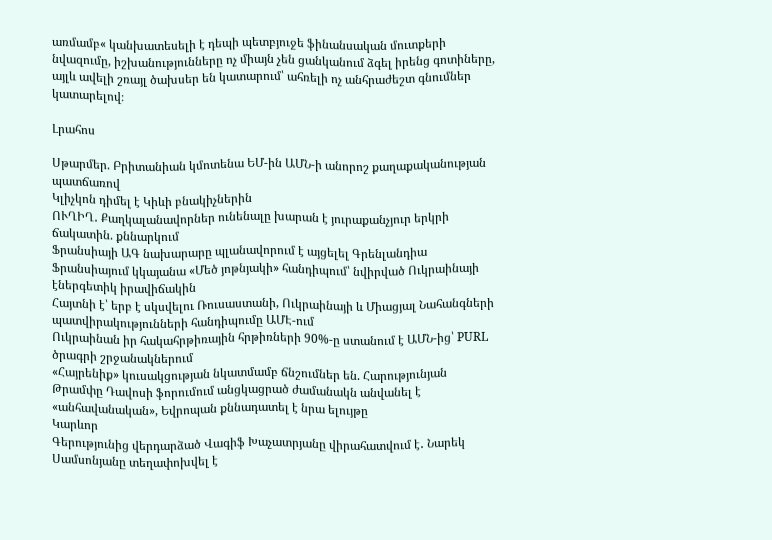առմամբ« կանխատեսելի է դեպի պետբյուջե ֆինանսական մուտքերի նվազումը, իշխանությունները ոչ միայն չեն ցանկանում ձգել իրենց գոտիները, այլև ավելի շռայլ ծախսեր են կատարում՝ ահռելի ոչ անհրաժեշտ գնումներ կատարելով։

Լրահոս

Սթարմեր. Բրիտանիան կմոտենա ԵՄ-ին ԱՄՆ-ի անորոշ քաղաքականության պատճառով
Կլիչկոն դիմել է Կիևի բնակիչներին
ՈՒՂԻՂ․ Քաղկալանավորներ ունենալը խարան է յուրաքանչյուր երկրի ճակատին. քննարկում
Ֆրանսիայի ԱԳ նախարարը պլանավորում է այցելել Գրենլանդիա
Ֆրանսիայում կկայանա «Մեծ յոթնյակի» հանդիպում՝ նվիրված Ուկրաինայի էներգետիկ իրավիճակին
Հայտնի է՝ երբ է սկսվելու Ռուսաստանի, Ուկրաինայի և Միացյալ Նահանգների պատվիրակությունների հանդիպումը ԱՄԷ-ում
Ուկրաինան իր հակահրթիռային հրթիռների 90%-ը ստանում է ԱՄՆ-ից՝ PURL ծրագրի շրջանակներում
«Հայրենիք» կուսակցության նկատմամբ ճնշումներ են. Հարությունյան
Թրամփը Դավոսի ֆորումում անցկացրած ժամանակն անվանել է «անհավանական», Եվրոպան քննադատել է նրա ելույթը
Կարևոր
Գերությունից վերդարձած Վագիֆ Խաչատրյանը վիրահատվում է․ Նարեկ Սամսոնյանը տեղափոխվել է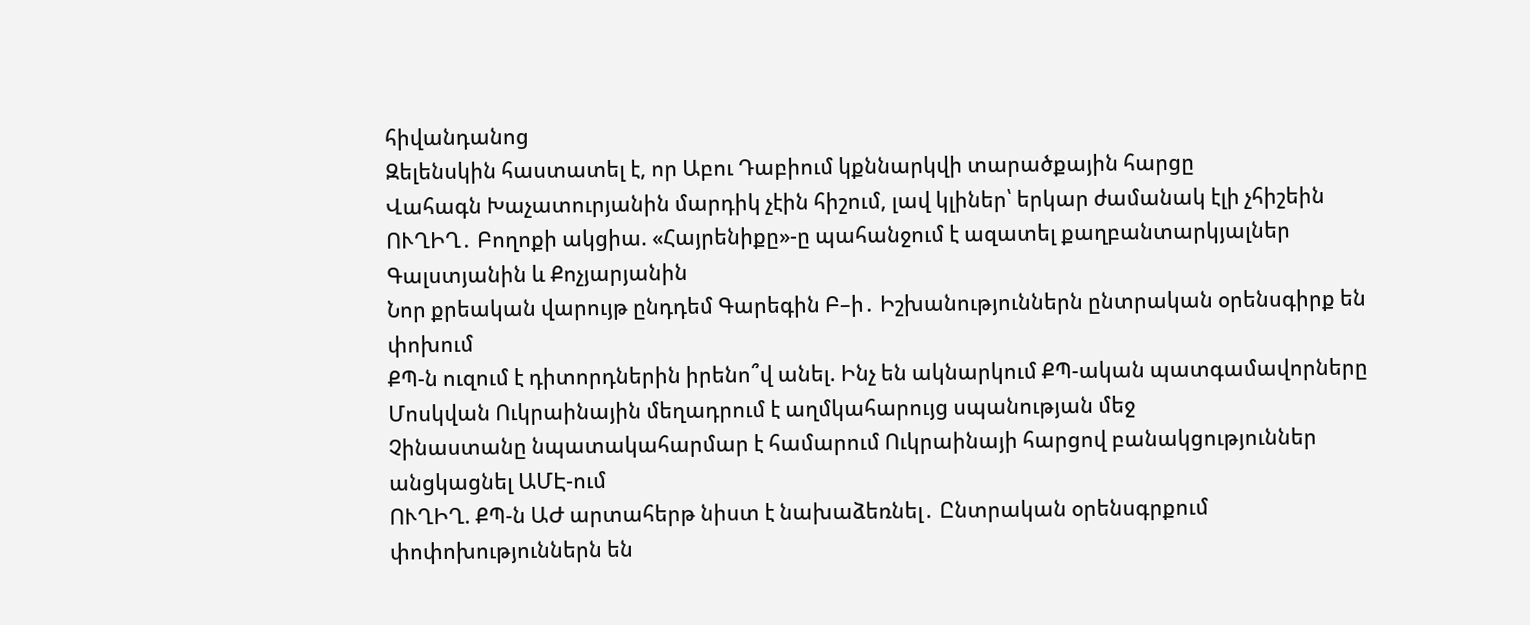հիվանդանոց
Զելենսկին հաստատել է, որ Աբու Դաբիում կքննարկվի տարածքային հարցը
Վահագն Խաչատուրյանին մարդիկ չէին հիշում, լավ կլիներ՝ երկար ժամանակ էլի չհիշեին
ՈՒՂԻՂ․ Բողոքի ակցիա. «Հայրենիքը»-ը պահանջում է ազատել քաղբանտարկյալներ Գալստյանին և Քոչյարյանին
Նոր քրեական վարույթ ընդդեմ Գարեգին Բ–ի․ Իշխանություններն ընտրական օրենսգիրք են փոխում
ՔՊ-ն ուզում է դիտորդներին իրենո՞վ անել. Ինչ են ակնարկում ՔՊ-ական պատգամավորները
Մոսկվան Ուկրաինային մեղադրում է աղմկահարույց սպանության մեջ
Չինաստանը նպատակահարմար է համարում Ուկրաինայի հարցով բանակցություններ անցկացնել ԱՄԷ-ում
ՈՒՂԻՂ. ՔՊ-ն ԱԺ արտահերթ նիստ է նախաձեռնել․ Ընտրական օրենսգրքում փոփոխություններն են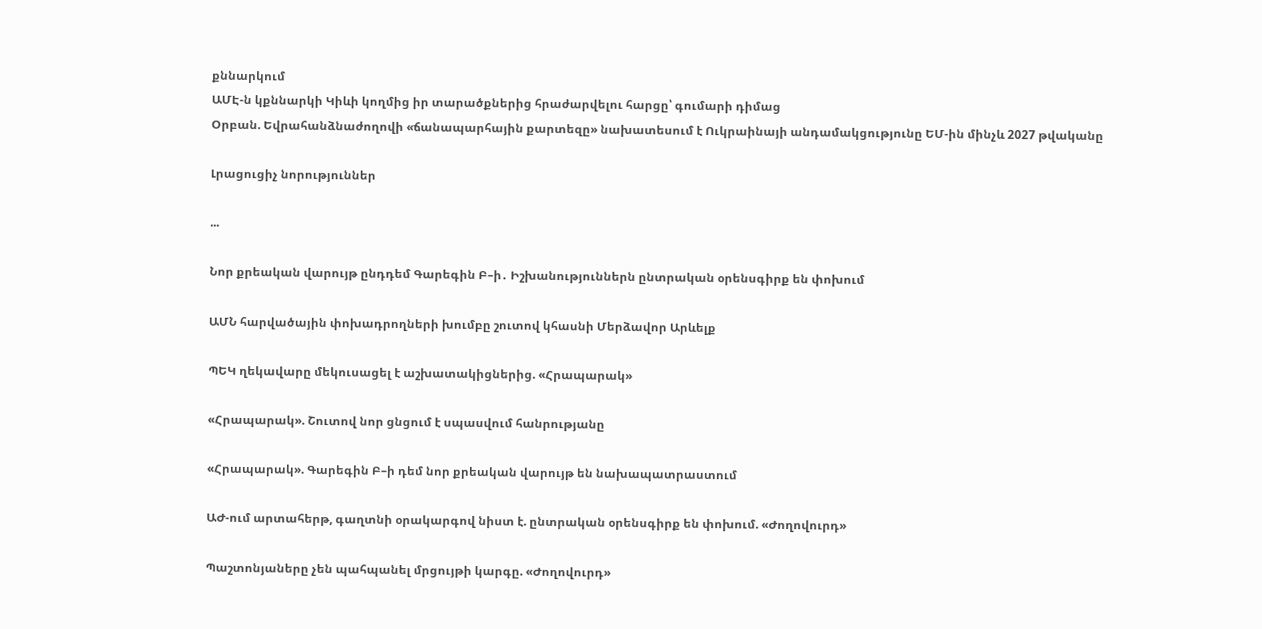քննարկում
ԱՄԷ-ն կքննարկի Կիևի կողմից իր տարածքներից հրաժարվելու հարցը՝ գումարի դիմաց
Օրբան. Եվրահանձնաժողովի «ճանապարհային քարտեզը» նախատեսում է Ուկրաինայի անդամակցությունը ԵՄ-ին մինչև 2027 թվականը

Լրացուցիչ նորություններ

...

Նոր քրեական վարույթ ընդդեմ Գարեգին Բ–ի․ Իշխանություններն ընտրական օրենսգիրք են փոխում

ԱՄՆ հարվածային փոխադրողների խումբը շուտով կհասնի Մերձավոր Արևելք

ՊԵԿ ղեկավարը մեկուսացել է աշխատակիցներից. «Հրապարակ»

«Հրապարակ». Շուտով նոր ցնցում է սպասվում հանրությանը

«Հրապարակ». Գարեգին Բ–ի դեմ նոր քրեական վարույթ են նախապատրաստում

ԱԺ-ում արտահերթ, գաղտնի օրակարգով նիստ է. ընտրական օրենսգիրք են փոխում. «Ժողովուրդ»

Պաշտոնյաները չեն պահպանել մրցույթի կարգը. «Ժողովուրդ»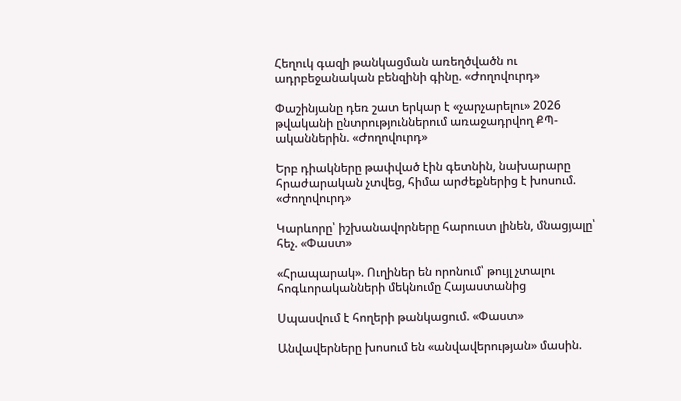Հեղուկ գազի թանկացման առեղծվածն ու ադրբեջանական բենզինի գինը. «Ժողովուրդ»

Փաշինյանը դեռ շատ երկար է «չարչարելու» 2026 թվականի ընտրություններում առաջադրվող ՔՊ-ականներին. «Ժողովուրդ»

Երբ դիակները թափված էին գետնին, նախարարը հրաժարական չտվեց, հիմա արժեքներից է խոսում. «Ժողովուրդ»

Կարևորը՝ իշխանավորները հարուստ լինեն, մնացյալը՝ հեչ. «Փաստ»

«Հրապարակ». Ուղիներ են որոնում՝ թույլ չտալու հոգևորականների մեկնումը Հայաստանից

Սպասվում է հողերի թանկացում. «Փաստ»

Անվավերները խոսում են «անվավերության» մասին.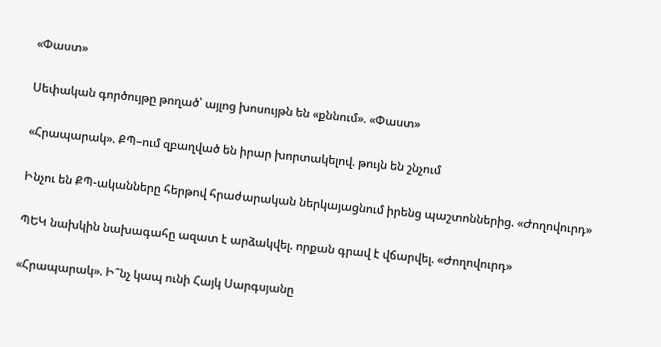«Փաստ»

Սեփական գործույթը թողած՝ այլոց խոսույթն են «քննում». «Փաստ»

«Հրապարակ». ՔՊ–ում զբաղված են իրար խորտակելով. թույն են շնչում

Ինչու են ՔՊ-ականները հերթով հրաժարական ներկայացնում իրենց պաշտոններից. «Ժողովուրդ»

ՊԵԿ նախկին նախագահը ազատ է արձակվել. որքան գրավ է վճարվել. «Ժողովուրդ»

«Հրապարակ». Ի՞նչ կապ ունի Հայկ Սարգսյանը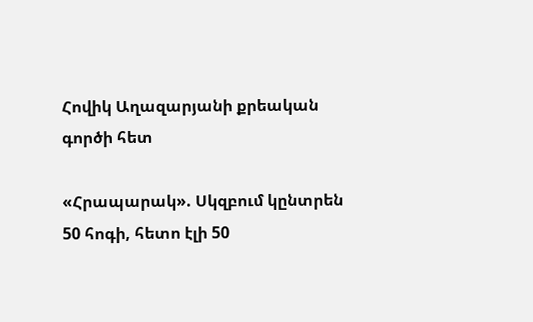Հովիկ Աղազարյանի քրեական գործի հետ

«Հրապարակ». Սկզբում կընտրեն 50 հոգի, հետո էլի 50